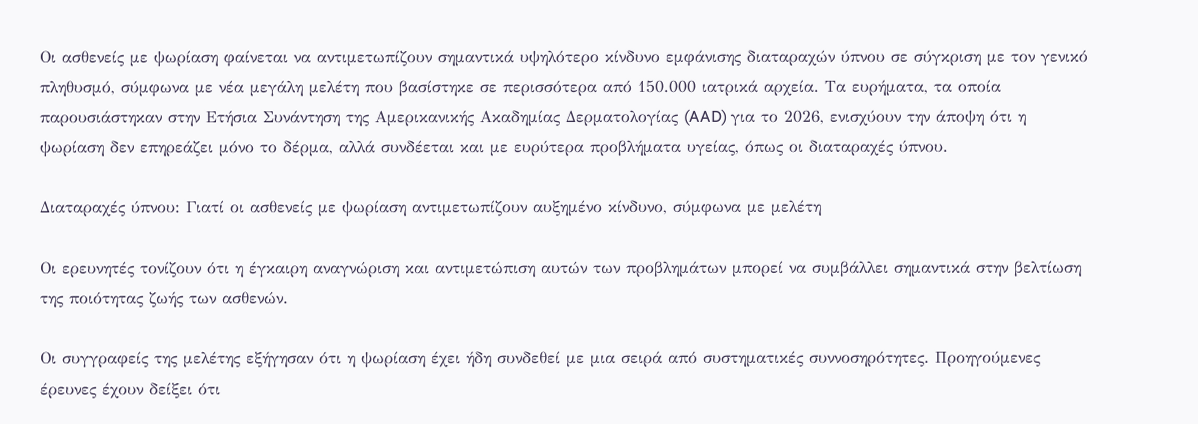Οι ασθενείς με ψωρίαση φαίνεται να αντιμετωπίζουν σημαντικά υψηλότερο κίνδυνο εμφάνισης διαταραχών ύπνου σε σύγκριση με τον γενικό πληθυσμό, σύμφωνα με νέα μεγάλη μελέτη που βασίστηκε σε περισσότερα από 150.000 ιατρικά αρχεία. Τα ευρήματα, τα οποία παρουσιάστηκαν στην Ετήσια Συνάντηση της Αμερικανικής Ακαδημίας Δερματολογίας (AAD) για το 2026, ενισχύουν την άποψη ότι η ψωρίαση δεν επηρεάζει μόνο το δέρμα, αλλά συνδέεται και με ευρύτερα προβλήματα υγείας, όπως οι διαταραχές ύπνου.

Διαταραχές ύπνου: Γιατί οι ασθενείς με ψωρίαση αντιμετωπίζουν αυξημένο κίνδυνο, σύμφωνα με μελέτη

Οι ερευνητές τονίζουν ότι η έγκαιρη αναγνώριση και αντιμετώπιση αυτών των προβλημάτων μπορεί να συμβάλλει σημαντικά στην βελτίωση της ποιότητας ζωής των ασθενών.

Οι συγγραφείς της μελέτης εξήγησαν ότι η ψωρίαση έχει ήδη συνδεθεί με μια σειρά από συστηματικές συννοσηρότητες. Προηγούμενες έρευνες έχουν δείξει ότι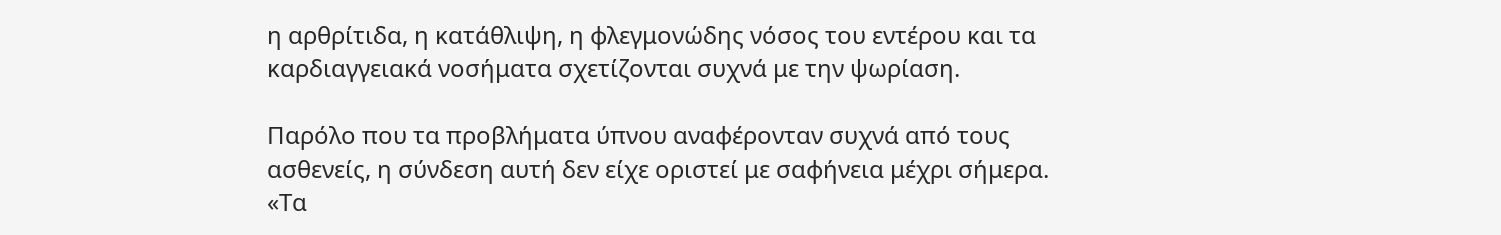η αρθρίτιδα, η κατάθλιψη, η φλεγμονώδης νόσος του εντέρου και τα καρδιαγγειακά νοσήματα σχετίζονται συχνά με την ψωρίαση.

Παρόλο που τα προβλήματα ύπνου αναφέρονταν συχνά από τους ασθενείς, η σύνδεση αυτή δεν είχε οριστεί με σαφήνεια μέχρι σήμερα. «Τα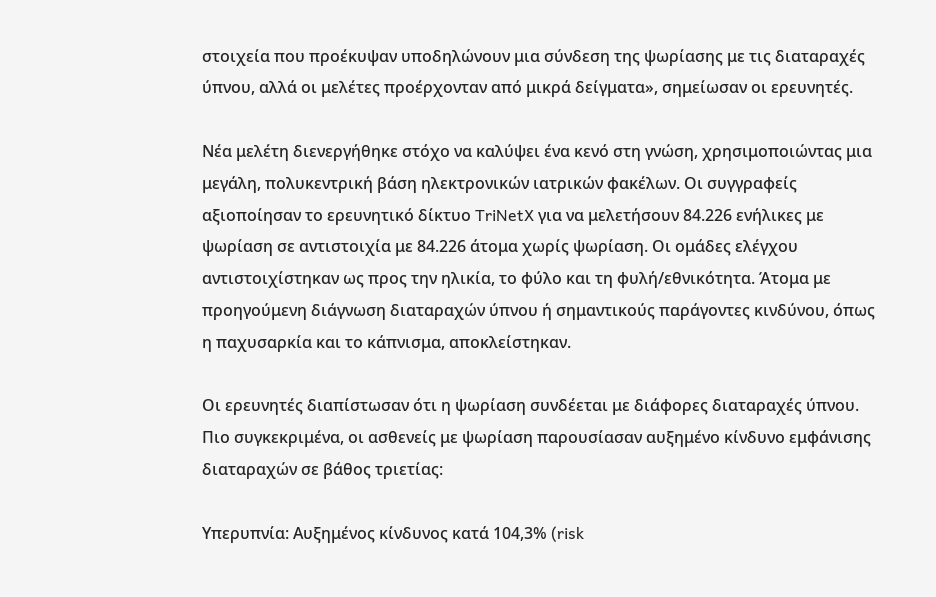στοιχεία που προέκυψαν υποδηλώνουν μια σύνδεση της ψωρίασης με τις διαταραχές ύπνου, αλλά οι μελέτες προέρχονταν από μικρά δείγματα», σημείωσαν οι ερευνητές.

Νέα μελέτη διενεργήθηκε στόχο να καλύψει ένα κενό στη γνώση, χρησιμοποιώντας μια μεγάλη, πολυκεντρική βάση ηλεκτρονικών ιατρικών φακέλων. Οι συγγραφείς αξιοποίησαν το ερευνητικό δίκτυο TriNetX για να μελετήσουν 84.226 ενήλικες με ψωρίαση σε αντιστοιχία με 84.226 άτομα χωρίς ψωρίαση. Οι ομάδες ελέγχου αντιστοιχίστηκαν ως προς την ηλικία, το φύλο και τη φυλή/εθνικότητα. Άτομα με προηγούμενη διάγνωση διαταραχών ύπνου ή σημαντικούς παράγοντες κινδύνου, όπως η παχυσαρκία και το κάπνισμα, αποκλείστηκαν.

Οι ερευνητές διαπίστωσαν ότι η ψωρίαση συνδέεται με διάφορες διαταραχές ύπνου. Πιο συγκεκριμένα, οι ασθενείς με ψωρίαση παρουσίασαν αυξημένο κίνδυνο εμφάνισης διαταραχών σε βάθος τριετίας:

Υπερυπνία: Αυξημένος κίνδυνος κατά 104,3% (risk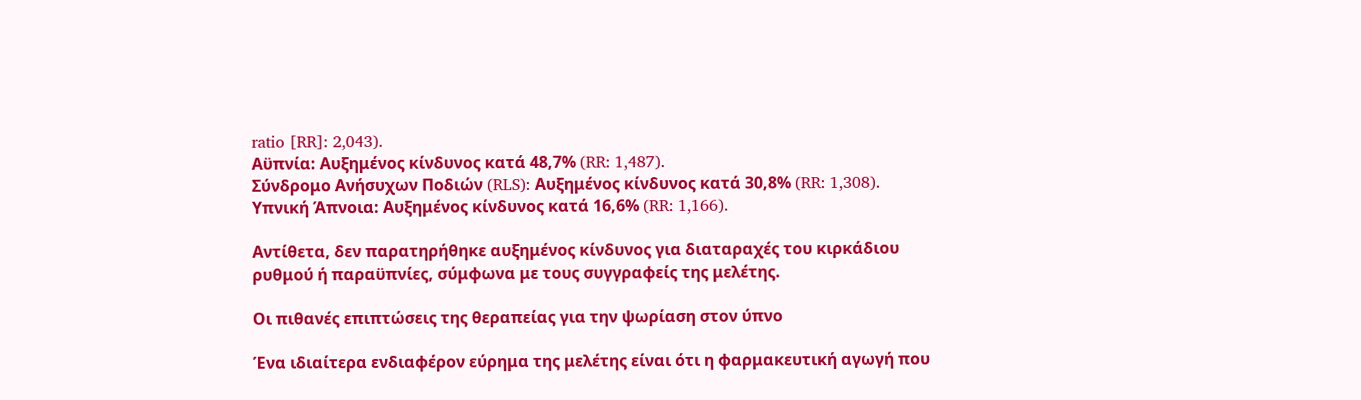ratio [RR]: 2,043).
Αϋπνία: Αυξημένος κίνδυνος κατά 48,7% (RR: 1,487).
Σύνδρομο Ανήσυχων Ποδιών (RLS): Αυξημένος κίνδυνος κατά 30,8% (RR: 1,308).
Υπνική Άπνοια: Αυξημένος κίνδυνος κατά 16,6% (RR: 1,166).

Αντίθετα, δεν παρατηρήθηκε αυξημένος κίνδυνος για διαταραχές του κιρκάδιου ρυθμού ή παραϋπνίες, σύμφωνα με τους συγγραφείς της μελέτης.

Οι πιθανές επιπτώσεις της θεραπείας για την ψωρίαση στον ύπνο

Ένα ιδιαίτερα ενδιαφέρον εύρημα της μελέτης είναι ότι η φαρμακευτική αγωγή που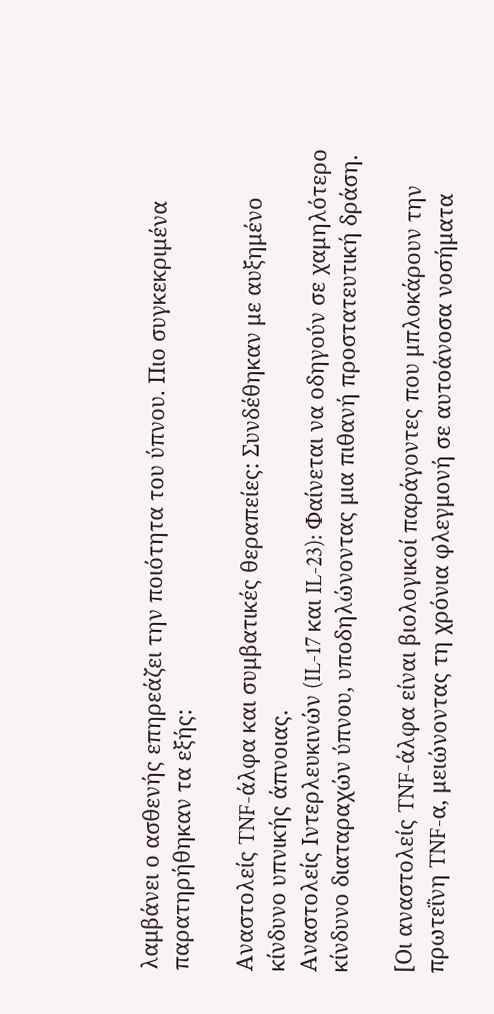λαμβάνει ο ασθενής επηρεάζει την ποιότητα του ύπνου. Πιο συγκεκριμένα παρατηρήθηκαν τα εξής:

Αναστολείς TNF-άλφα και συμβατικές θεραπείες: Συνδέθηκαν με αυξημένο κίνδυνο υπνικής άπνοιας.
Αναστολείς Ιντερλευκινών (IL-17 και IL-23): Φαίνεται να οδηγούν σε χαμηλότερο κίνδυνο διαταραχών ύπνου, υποδηλώνοντας μια πιθανή προστατευτική δράση.

[Οι αναστολείς TNF-άλφα είναι βιολογικοί παράγοντες που μπλοκάρουν την πρωτεΐνη TNF-α, μειώνοντας τη χρόνια φλεγμονή σε αυτοάνοσα νοσήματα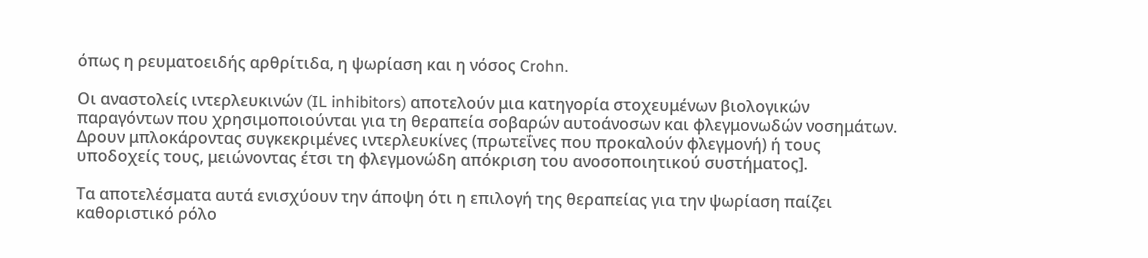όπως η ρευματοειδής αρθρίτιδα, η ψωρίαση και η νόσος Crohn.

Οι αναστολείς ιντερλευκινών (IL inhibitors) αποτελούν μια κατηγορία στοχευμένων βιολογικών παραγόντων που χρησιμοποιούνται για τη θεραπεία σοβαρών αυτοάνοσων και φλεγμονωδών νοσημάτων. Δρουν μπλοκάροντας συγκεκριμένες ιντερλευκίνες (πρωτεΐνες που προκαλούν φλεγμονή) ή τους υποδοχείς τους, μειώνοντας έτσι τη φλεγμονώδη απόκριση του ανοσοποιητικού συστήματος].

Τα αποτελέσματα αυτά ενισχύουν την άποψη ότι η επιλογή της θεραπείας για την ψωρίαση παίζει καθοριστικό ρόλο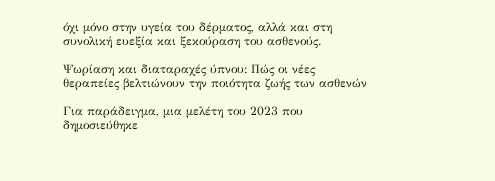όχι μόνο στην υγεία του δέρματος, αλλά και στη συνολική ευεξία και ξεκούραση του ασθενούς.

Ψωρίαση και διαταραχές ύπνου: Πώς οι νέες θεραπείες βελτιώνουν την ποιότητα ζωής των ασθενών

Για παράδειγμα, μια μελέτη του 2023 που δημοσιεύθηκε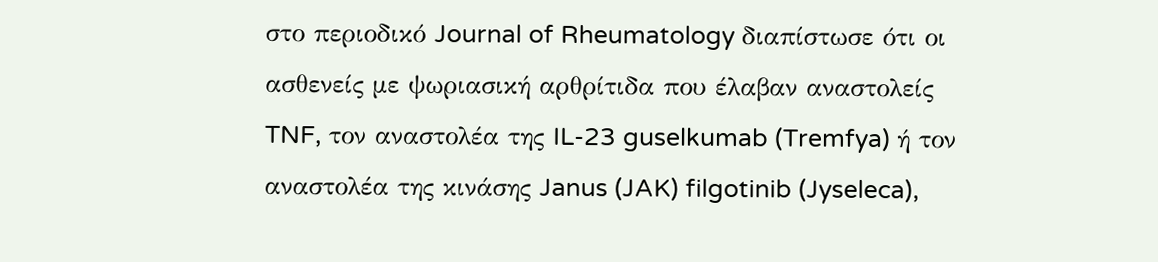στο περιοδικό Journal of Rheumatology διαπίστωσε ότι οι ασθενείς με ψωριασική αρθρίτιδα που έλαβαν αναστολείς TNF, τον αναστολέα της IL-23 guselkumab (Tremfya) ή τον αναστολέα της κινάσης Janus (JAK) filgotinib (Jyseleca),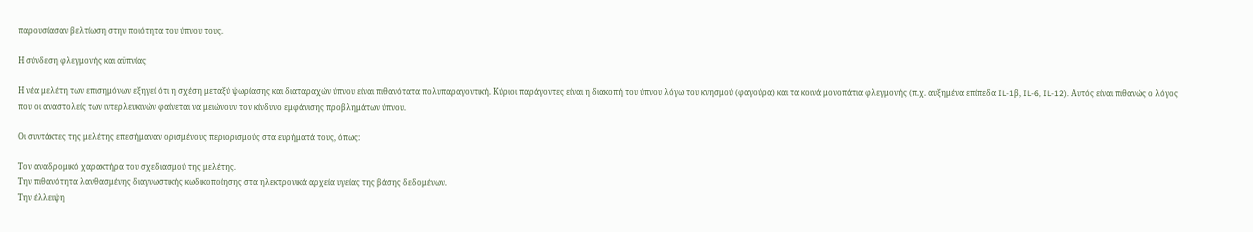παρουσίασαν βελτίωση στην ποιότητα του ύπνου τους.

Η σύνδεση φλεγμονής και αϋπνίας

Η νέα μελέτη των επισημόνων εξηγεί ότι η σχέση μεταξύ ψωρίασης και διαταραχών ύπνου είναι πιθανότατα πολυπαραγοντική. Κύριοι παράγοντες είναι η διακοπή του ύπνου λόγω του κνησμού (φαγούρα) και τα κοινά μονοπάτια φλεγμονής (π.χ. αυξημένα επίπεδα IL-1β, IL-6, IL-12). Αυτός είναι πιθανώς ο λόγος που οι αναστολείς των ιντερλευκινών φαίνεται να μειώνουν τον κίνδυνο εμφάνισης προβλημάτων ύπνου.

Οι συντάκτες της μελέτης επεσήμαναν ορισμένους περιορισμούς στα ευρήματά τους, όπως:

Τον αναδρομικό χαρακτήρα του σχεδιασμού της μελέτης.
Την πιθανότητα λανθασμένης διαγνωστικής κωδικοποίησης στα ηλεκτρονικά αρχεία υγείας της βάσης δεδομένων.
Την έλλειψη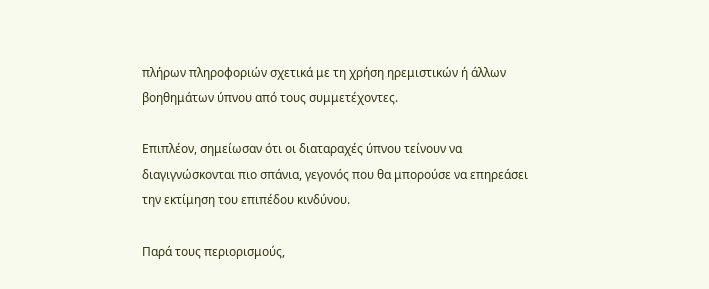πλήρων πληροφοριών σχετικά με τη χρήση ηρεμιστικών ή άλλων βοηθημάτων ύπνου από τους συμμετέχοντες.

Επιπλέον, σημείωσαν ότι οι διαταραχές ύπνου τείνουν να διαγιγνώσκονται πιο σπάνια, γεγονός που θα μπορούσε να επηρεάσει την εκτίμηση του επιπέδου κινδύνου.

Παρά τους περιορισμούς,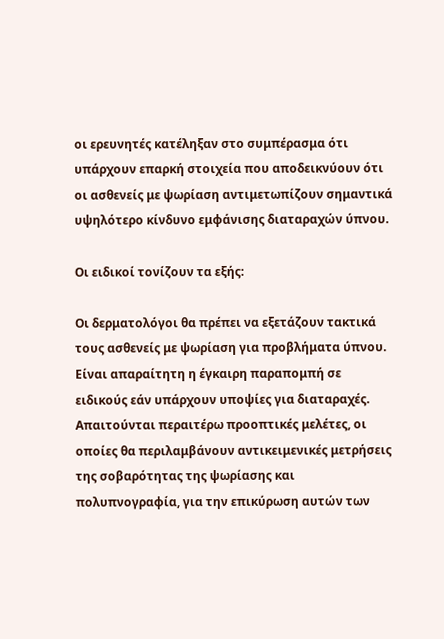οι ερευνητές κατέληξαν στο συμπέρασμα ότι υπάρχουν επαρκή στοιχεία που αποδεικνύουν ότι οι ασθενείς με ψωρίαση αντιμετωπίζουν σημαντικά υψηλότερο κίνδυνο εμφάνισης διαταραχών ύπνου.

Οι ειδικοί τονίζουν τα εξής:

Οι δερματολόγοι θα πρέπει να εξετάζουν τακτικά τους ασθενείς με ψωρίαση για προβλήματα ύπνου.
Είναι απαραίτητη η έγκαιρη παραπομπή σε ειδικούς εάν υπάρχουν υποψίες για διαταραχές.
Απαιτούνται περαιτέρω προοπτικές μελέτες, οι οποίες θα περιλαμβάνουν αντικειμενικές μετρήσεις της σοβαρότητας της ψωρίασης και πολυπνογραφία, για την επικύρωση αυτών των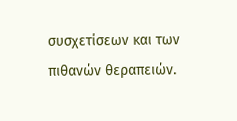συσχετίσεων και των πιθανών θεραπειών.